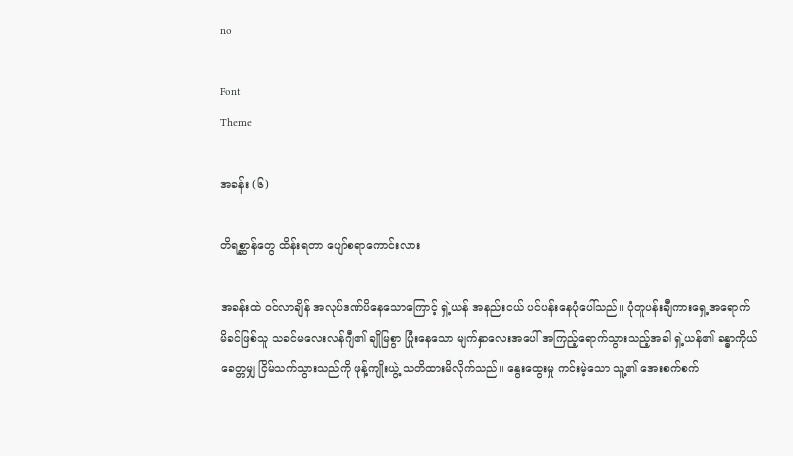no

Font
Theme

အခန်း (၆)

တိရစ္ဆာန်တွေ ထိန်းရတာ ပျော်စရာကောင်းလား

အခန်းထဲ ဝင်လာချိန် အလုပ်ဒဏ်ပိနေသောကြောင့် ရှဲ့ယန် အနည်းငယ် ပင်ပန်းနေပုံပေါ်သည်။ ပုံတူပန်းချီကားရှေ့အရောက် မိခင်ဖြစ်သူ သခင်မလေးလန်ဂျီ၏ ချိုမြစွာ ပြုံးနေသော မျက်နှာလေးအပေါ် အကြည့်ရောက်သွားသည့်အခါ ရှဲ့ယန်၏ ခန္ဓာကိုယ် ခေတ္တမျှ ငြိမ်သက်သွားသည်ကို ဖုန့်ကျိုးယွဲ့ သတိထားမိလိုက်သည်။ နွေးထွေးမှု ကင်းမဲ့သော သူ့၏ အေးစက်စက်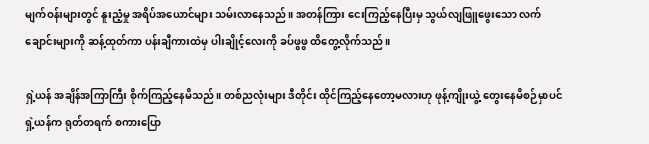မျက်ဝန်းများတွင် နူးညံ့မှု အရိပ်အယောင်များ သမ်းလာနေသည်။ အတန်ကြား ငေးကြည့်နေပြီးမှ သွယ်လျဖြူဖွေးသော လက်ချောင်းများကို ဆန့်ထုတ်ကာ ပန်းချီကားထဲမှ ပါးချိုင့်လေးကို ခပ်ဖွဖွ ထိတွေ့လိုက်သည်။

ရှဲ့ယန် အချိန်အကြာကြီး စိုက်ကြည့်နေမိသည်။ တစ်ညလုံးများ ဒီတိုင်း ထိုင်ကြည့်နေတော့မလားဟု ဖုန့်ကျိုးယွဲ့ တွေးနေမိစဉ်မှာပင် ရှဲ့ယန်က ရုတ်တရက် စကားပြော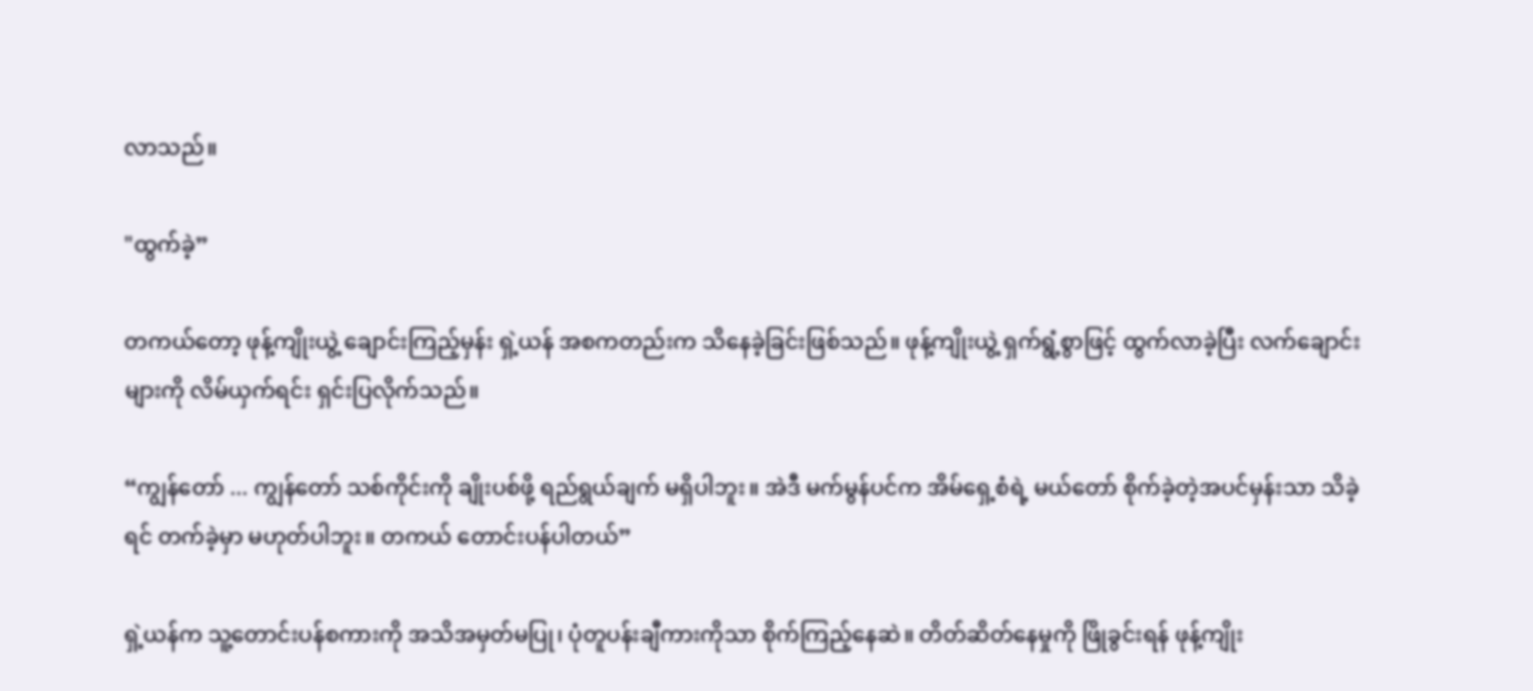လာသည်။

"ထွက်ခဲ့”

တကယ်တော့ ဖုန့်ကျိုးယွဲ့ ချောင်းကြည့်မှန်း ရှဲ့ယန် အစကတည်းက သိနေခဲ့ခြင်းဖြစ်သည်။ ဖုန့်ကျိုးယွဲ့ ရှက်ရွံ့စွာဖြင့် ထွက်လာခဲ့ပြီး လက်ချောင်းများကို လိမ်ယှက်ရင်း ရှင်းပြလိုက်သည်။

“ကျွန်တော် ... ကျွန်တော် သစ်ကိုင်းကို ချိုးပစ်ဖို့ ရည်ရွယ်ချက် မရှိပါဘူး။ အဲဒီ မက်မွန်ပင်က အိမ်ရှေ့စံရဲ့ မယ်တော် စိုက်ခဲ့တဲ့အပင်မှန်းသာ သိခဲ့ရင် တက်ခဲ့မှာ မဟုတ်ပါဘူး။ တကယ် တောင်းပန်ပါတယ်”

ရှဲ့ယန်က သူ့တောင်းပန်စကားကို အသိအမှတ်မပြု၊ ပုံတူပန်းချီကားကိုသာ စိုက်ကြည့်နေဆဲ။ တိတ်ဆိတ်နေမှုကို ဖြိုခွင်းရန် ဖုန့်ကျိုး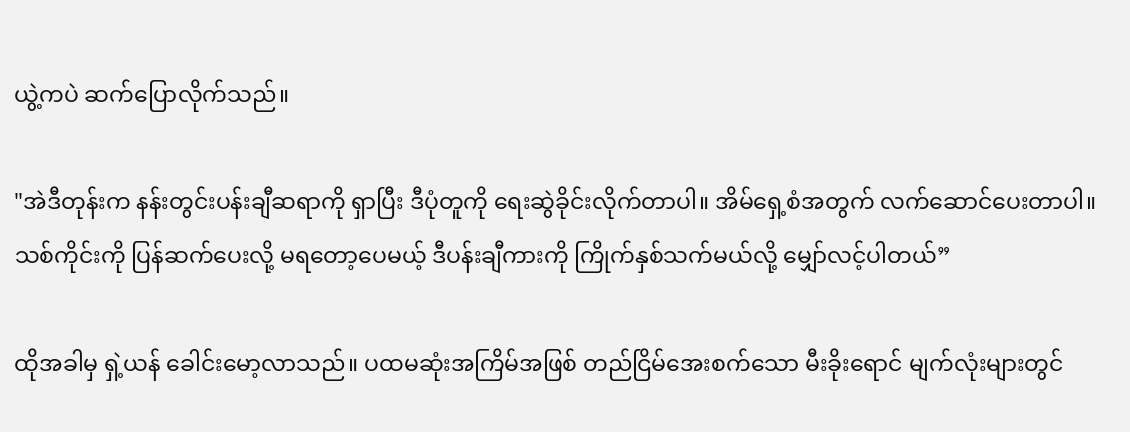ယွဲ့ကပဲ ဆက်ပြောလိုက်သည်။

"အဲဒီတုန်းက နန်းတွင်းပန်းချီဆရာကို ရှာပြီး ဒီပုံတူကို ရေးဆွဲခိုင်းလိုက်တာပါ။ အိမ်ရှေ့စံအတွက် လက်ဆောင်ပေးတာပါ။ သစ်ကိုင်းကို ပြန်ဆက်ပေးလို့ မရတော့ပေမယ့် ဒီပန်းချီကားကို ကြိုက်နှစ်သက်မယ်လို့ မျှော်လင့်ပါတယ်”

ထိုအခါမှ ရှဲ့ယန် ခေါင်းမော့လာသည်။ ပထမဆုံးအကြိမ်အဖြစ် တည်ငြိမ်အေးစက်သော မီးခိုးရောင် မျက်လုံးများတွင်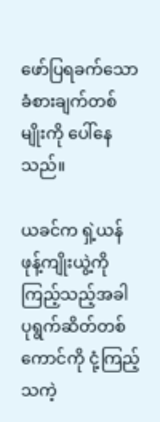ဖော်ပြရခက်သော ခံစားချက်တစ်မျိုးကို ပေါ်နေသည်။

ယခင်က ရှဲ့ယန် ဖုန့်ကျိုးယွဲ့ကို ကြည့်သည့်အခါ ပုရွက်ဆိတ်တစ်ကောင်ကို ငုံ့ကြည့်သကဲ့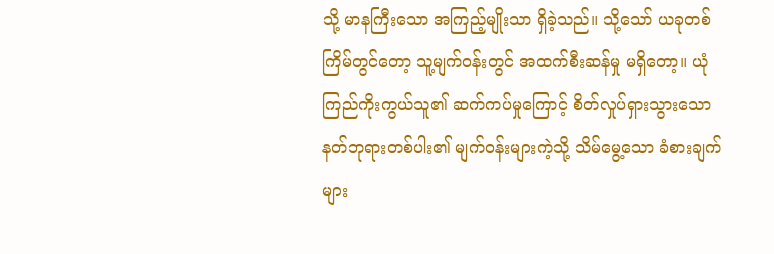သို့ မာနကြီးသော အကြည့်မျိုးသာ ရှိခဲ့သည်။ သို့သော် ယခုတစ်ကြိမ်တွင်တော့ သူ့မျက်ဝန်းတွင် အထက်စီးဆန်မှု မရှိတော့။ ယုံကြည်ကိုးကွယ်သူ၏ ဆက်ကပ်မှုကြောင့် စိတ်လှုပ်ရှားသွားသော နတ်ဘုရားတစ်ပါး၏ မျက်ဝန်းများကဲ့သို့ သိမ်မွေ့သော ခံစားချက်များ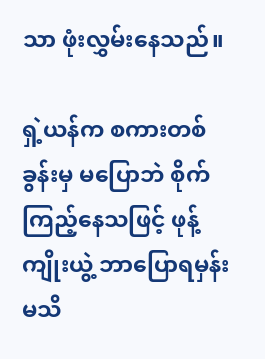သာ ဖုံးလွှမ်းနေသည်။

ရှဲ့ယန်က စကားတစ်ခွန်းမှ မပြောဘဲ စိုက်ကြည့်နေသဖြင့် ဖုန့်ကျိုးယွဲ့ ဘာပြောရမှန်းမသိ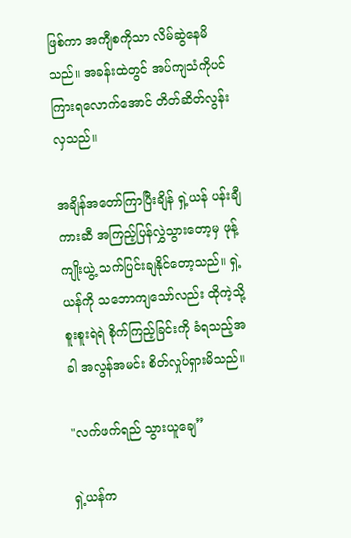ဖြစ်ကာ အကျီစကိုသာ လိမ်ဆွဲနေမိသည်။ အခန်းထဲတွင် အပ်ကျသံကိုပင် ကြားရလောက်အောင် တိတ်ဆိတ်လွန်းလှသည်။

အချိန်အတော်ကြာပြီးချိန် ရှဲ့ယန် ပန်းချီကားဆီ အကြည့်ပြန်လွှဲသွားတော့မှ ဖုန့်ကျိုးယွဲ့ သက်ပြင်းချနိုင်တော့သည်။ ရှဲ့ယန်ကို သဘောကျသော်လည်း ထိုကဲ့သို့ စူးစူးရဲရဲ စိုက်ကြည့်ခြင်းကို ခံရသည့်အခါ အလွန်အမင်း စိတ်လှုပ်ရှားမိသည်။

"လက်ဖက်ရည် သွားယူချေ”

ရှဲ့ယန်က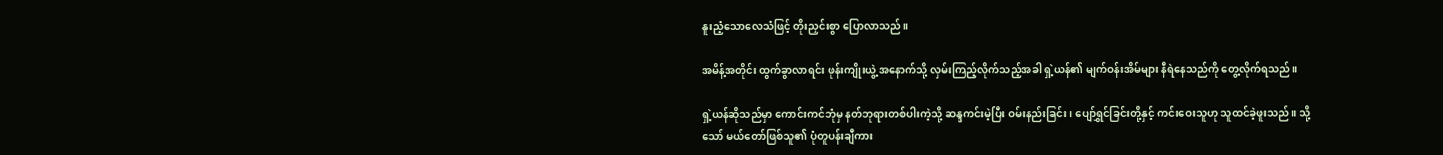နူးညံ့သောလေသံဖြင့် တိုးညှင်းစွာ ပြောလာသည်။

အမိန့်အတိုင်း ထွက်ခွာလာရင်း ဖုန်းကျိုးယွဲ့ အနောက်သို့ လှမ်းကြည့်လိုက်သည့်အခါ ရှဲ့ယန်၏ မျက်ဝန်းအိမ်များ နီရဲနေသည်ကို တွေ့လိုက်ရသည်။

ရှဲ့ယန်ဆိုသည်မှာ ကောင်းကင်ဘုံမှ နတ်ဘုရားတစ်ပါးကဲ့သို့ ဆန္ဒကင်းမဲ့ပြီး ဝမ်းနည်းခြင်း၊ ပျော်ရွှင်ခြင်းတို့နှင့် ကင်းဝေးသူဟု သူထင်ခဲ့ဖူးသည်။ သို့သော် မယ်တော်ဖြစ်သူ၏ ပုံတူပန်းချီကား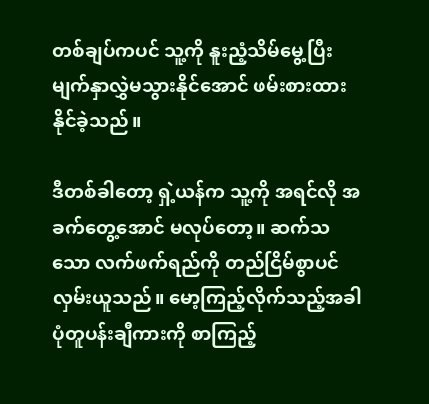တစ်ချပ်ကပင် သူ့ကို နူးညံ့သိမ်မွေ့ပြီး မျက်နှာလွှဲမသွားနိုင်အောင် ဖမ်းစားထားနိုင်ခဲ့သည်။

ဒီတစ်ခါတော့ ရှဲ့ယန်က သူ့ကို အရင်လို အခက်တွေ့အောင် မလုပ်တော့။ ဆက်သသော လက်ဖက်ရည်ကို တည်ငြိမ်စွာပင် လှမ်းယူသည်။ မော့ကြည့်လိုက်သည့်အခါ ပုံတူပန်းချီကားကို စာကြည့်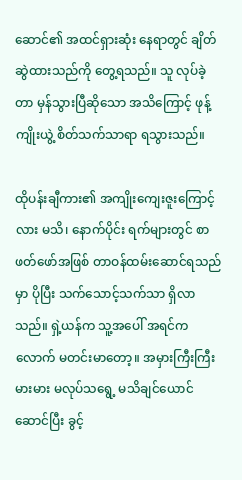ဆောင်၏ အထင်ရှားဆုံး နေရာတွင် ချိတ်ဆွဲထားသည်ကို တွေ့ရသည်။ သူ လုပ်ခဲ့တာ မှန်သွားပြီဆိုသော အသိကြောင့် ဖုန့်ကျိုးယွဲ့ စိတ်သက်သာရာ ရသွားသည်။

ထိုပန်းချီကား၏ အကျိုးကျေးဇူးကြောင့်လား မသိ၊ နောက်ပိုင်း ရက်များတွင် စာဖတ်ဖော်အဖြစ် တာဝန်ထမ်းဆောင်ရသည်မှာ ပိုပြီး သက်သောင့်သက်သာ ရှိလာသည်။ ရှဲ့ယန်က သူ့အပေါ် အရင်ကလောက် မတင်းမာတော့။ အမှားကြီးကြီးမားမား မလုပ်သရွေ့ မသိချင်ယောင်ဆောင်ပြီး ခွင့်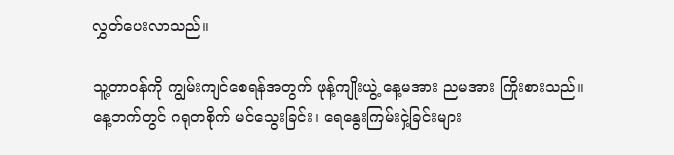လွှတ်ပေးလာသည်။

သူ့တာဝန်ကို ကျွမ်းကျင်စေရန်အတွက် ဖုန့်ကျိုးယွဲ့ နေ့မအား ညမအား ကြိုးစားသည်။ နေ့ဘက်တွင် ဂရုတစိုက် မင်သွေးခြင်း၊ ရေနွေးကြမ်းငှဲ့ခြင်းများ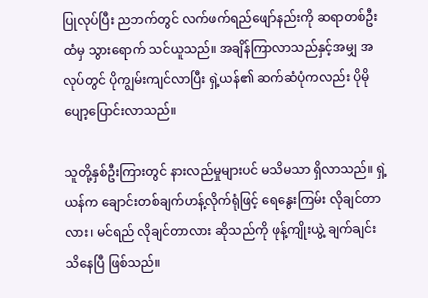ပြုလုပ်ပြီး ညဘက်တွင် လက်ဖက်ရည်ဖျော်နည်းကို ဆရာတစ်ဦးထံမှ သွားရောက် သင်ယူသည်။ အချိန်ကြာလာသည်နှင့်အမျှ အလုပ်တွင် ပိုကျွမ်းကျင်လာပြီး ရှဲ့ယန်၏ ဆက်ဆံပုံကလည်း ပိုမို ပျော့ပြောင်းလာသည်။

သူတို့နှစ်ဦးကြားတွင် နားလည်မှုများပင် မသိမသာ ရှိလာသည်။ ရှဲ့ယန်က ချောင်းတစ်ချက်ဟန့်လိုက်ရုံဖြင့် ရေနွေးကြမ်း လိုချင်တာလား၊ မင်ရည် လိုချင်တာလား ဆိုသည်ကို ဖုန့်ကျိုးယွဲ့ ချက်ချင်း သိနေပြီ ဖြစ်သည်။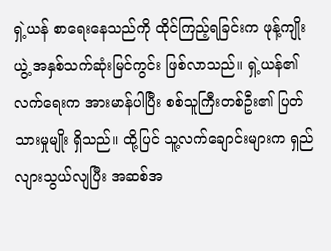ရှဲ့ယန် စာရေးနေသည်ကို ထိုင်ကြည့်ရခြင်းက ဖုန့်ကျိုးယွဲ့ အနှစ်သက်ဆုံးမြင်ကွင်း ဖြစ်လာသည်။ ရှဲ့ယန်၏ လက်ရေးက အားမာန်ပါပြီး စစ်သူကြီးတစ်ဦး၏ ပြတ်သားမှုမျိုး ရှိသည်။ ထို့ပြင် သူ့လက်ချောင်းများက ရှည်လျားသွယ်လျပြီး အဆစ်အ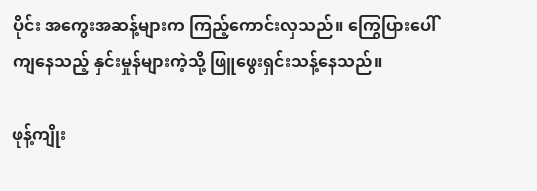ပိုင်း အကွေးအဆန့်များက ကြည့်ကောင်းလှသည်။ ကြွေပြားပေါ်ကျနေသည့် နှင်းမှုန်များကဲ့သို့ ဖြူဖွေးရှင်းသန့်နေသည်။

ဖုန့်ကျိုး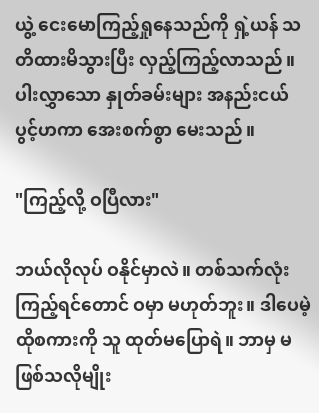ယွဲ့ ငေးမောကြည့်ရှုနေသည်ကို ရှဲ့ယန် သတိထားမိသွားပြီး လှည့်ကြည့်လာသည်။ ပါးလွှာသော နှုတ်ခမ်းများ အနည်းငယ် ပွင့်ဟကာ အေးစက်စွာ မေးသည်။

"ကြည့်လို့ ဝပြီလား"

ဘယ်လိုလုပ် ဝနိုင်မှာလဲ။ တစ်သက်လုံး ကြည့်ရင်တောင် ဝမှာ မဟုတ်ဘူး။ ဒါပေမဲ့ ထိုစကားကို သူ ထုတ်မပြောရဲ။ ဘာမှ မဖြစ်သလိုမျိုး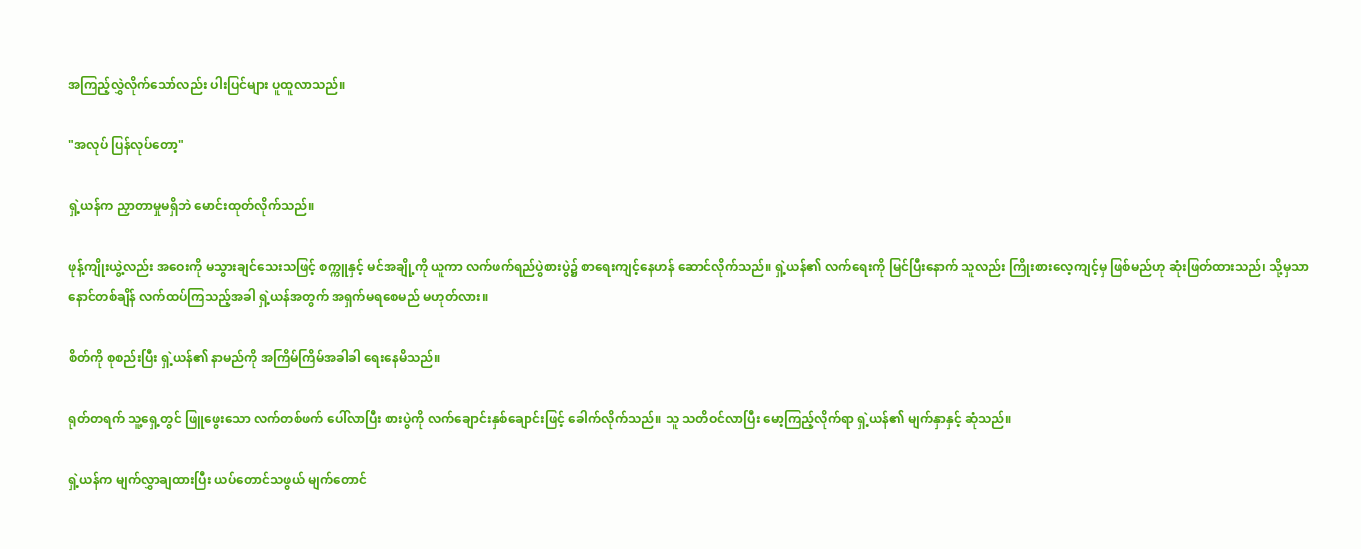အကြည့်လွှဲလိုက်သော်လည်း ပါးပြင်များ ပူထူလာသည်။

"အလုပ် ပြန်လုပ်တော့"

ရှဲ့ယန်က ညှာတာမှုမရှိဘဲ မောင်းထုတ်လိုက်သည်။

ဖုန့်ကျိုးယွဲ့လည်း အဝေးကို မသွားချင်သေးသဖြင့် စက္ကူနှင့် မင်အချို့ကို ယူကာ လက်ဖက်ရည်ပွဲစားပွဲ၌ စာရေးကျင့်နေဟန် ဆောင်လိုက်သည်။ ရှဲ့ယန်၏ လက်ရေးကို မြင်ပြီးနောက် သူလည်း ကြိုးစားလေ့ကျင့်မှ ဖြစ်မည်ဟု ဆုံးဖြတ်ထားသည်၊ သို့မှသာ နောင်တစ်ချိန် လက်ထပ်ကြသည့်အခါ ရှဲ့ယန်အတွက် အရှက်မရစေမည် မဟုတ်လား။

စိတ်ကို စုစည်းပြီး ရှဲ့ယန်၏ နာမည်ကို အကြိမ်ကြိမ်အခါခါ ရေးနေမိသည်။

ရုတ်တရက် သူ့ရှေ့တွင် ဖြူဖွေးသော လက်တစ်ဖက် ပေါ်လာပြီး စားပွဲကို လက်ချောင်းနှစ်ချောင်းဖြင့် ခေါက်လိုက်သည်။ သူ သတိဝင်လာပြီး မော့ကြည့်လိုက်ရာ ရှဲ့ယန်၏ မျက်နှာနှင့် ဆုံသည်။

ရှဲ့ယန်က မျက်လွှာချထားပြီး ယပ်တောင်သဖွယ် မျက်တောင်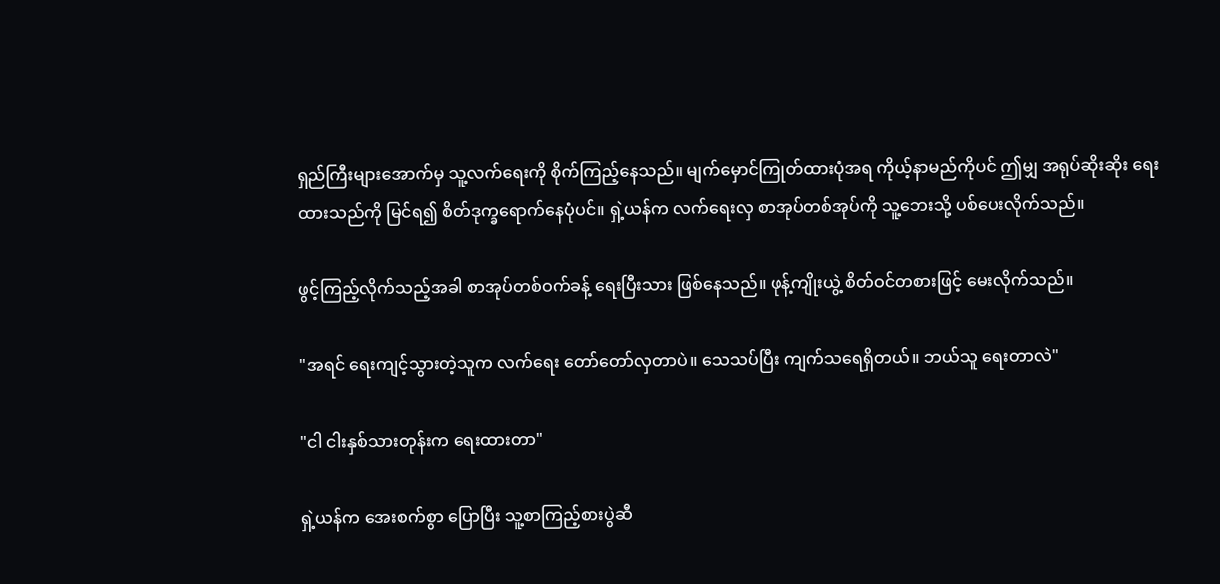ရှည်ကြီးများအောက်မှ သူ့လက်ရေးကို စိုက်ကြည့်နေသည်။ မျက်မှောင်ကြုတ်ထားပုံအရ ကိုယ့်နာမည်ကိုပင် ဤမျှ အရုပ်ဆိုးဆိုး ရေးထားသည်ကို မြင်ရ၍ စိတ်ဒုက္ခရောက်နေပုံပင်။ ရှဲ့ယန်က လက်ရေးလှ စာအုပ်တစ်အုပ်ကို သူ့ဘေးသို့ ပစ်ပေးလိုက်သည်။

ဖွင့်ကြည့်လိုက်သည့်အခါ စာအုပ်တစ်ဝက်ခန့် ရေးပြီးသား ဖြစ်နေသည်။ ဖုန့်ကျိုးယွဲ့ စိတ်ဝင်တစားဖြင့် မေးလိုက်သည်။

"အရင် ရေးကျင့်သွားတဲ့သူက လက်ရေး တော်တော်လှတာပဲ။ သေသပ်ပြီး ကျက်သရေရှိတယ်။ ဘယ်သူ ရေးတာလဲ"

"ငါ ငါးနှစ်သားတုန်းက ရေးထားတာ"

ရှဲ့ယန်က အေးစက်စွာ ပြောပြီး သူ့စာကြည့်စားပွဲဆီ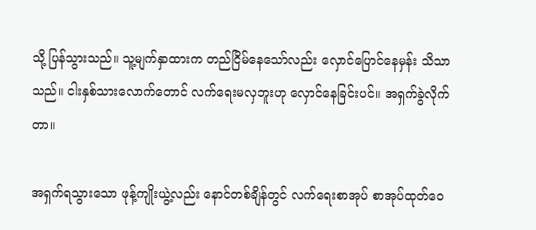သို့ ပြန်သွားသည်။ သူ့မျက်နှာထားက တည်ငြိမ်နေသော်လည်း လှောင်ပြောင်နေမှန်း သိသာသည်။ ငါးနှစ်သားလောက်တောင် လက်ရေးမလှဘူးဟု လှောင်နေခြင်းပင်။ အရှက်ခွဲလိုက်တာ။

အရှက်ရသွားသော ဖုန့်ကျိုးယွဲ့လည်း နောင်တစ်ချိန်တွင် လက်ရေးစာအုပ် စာအုပ်ထုတ်ဝေ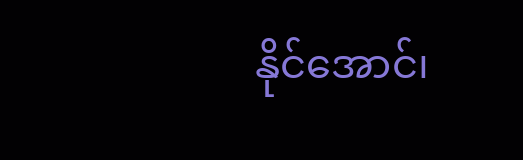နိုင်အောင်၊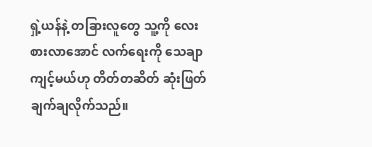ရှဲ့ယန်နဲ့ တခြားလူတွေ သူ့ကို လေးစားလာအောင် လက်ရေးကို သေချာကျင့်မယ်ဟု တိတ်တဆိတ် ဆုံးဖြတ်ချက်ချလိုက်သည်။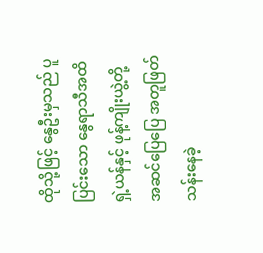ထိုသို့ဖြင့် နွေဦးမှသည် ပူပြင်းသော နွေရာသီအထိ ရှဲ့ယန်နှင့် ဖုန့်ကျိုးယွဲ့တို့ အဆင်ပြေပြေ အတူဖြတ်သန်းနေခဲ့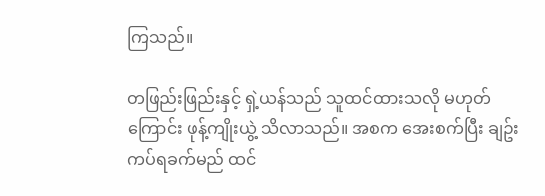ကြသည်။

တဖြည်းဖြည်းနှင့် ရှဲ့ယန်သည် သူထင်ထားသလို မဟုတ်ကြောင်း ဖုန့်ကျိုးယွဲ့ သိလာသည်။ အစက အေးစက်ပြီး ချဥ်းကပ်ရခက်မည် ထင်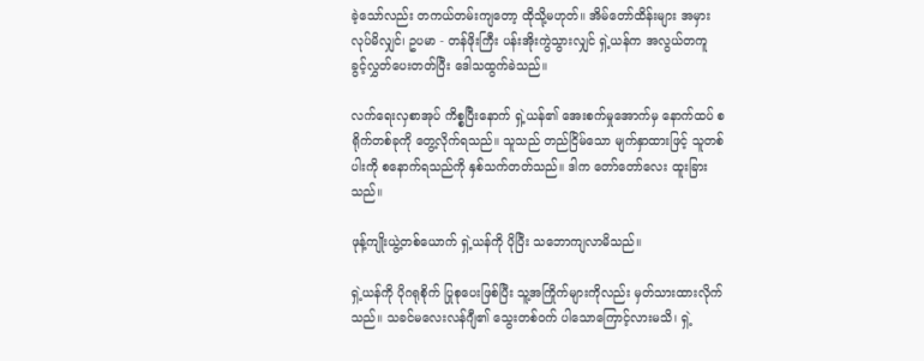ခဲ့သော်လည်း တကယ်တမ်းကျတော့ ထိုသို့မဟုတ်။ အိမ်တော်ထိန်းများ အမှားလုပ်မိလျှင်၊ ဥပမာ - တန်ဖိုးကြီး ပန်းအိုးကွဲသွားလျှင် ရှဲ့ယန်က အလွယ်တကူ ခွင့်လွှတ်ပေးတတ်ပြီး ဒေါသထွက်ခဲသည်။

လက်ရေးလှစာအုပ် ကိစ္စပြီးနောက် ရှဲ့ယန်၏ အေးစက်မှုအောက်မှ နောက်ထပ် စရိုက်တစ်ခုကို တွေ့လိုက်ရသည်။ သူသည် တည်ငြိမ်သော မျက်နှာထားဖြင့် သူတစ်ပါးကို စနောက်ရသည်ကို နှစ်သက်တတ်သည်။ ဒါက တော်တော်လေး ထူးခြားသည်။

ဖုန့်ကျိုးယွဲ့တစ်ယောက် ရှဲ့ယန်ကို ပိုပြီး သဘောကျလာမိသည်။

ရှဲ့ယန်ကို ပိုဂရုစိုက် ပြုစုပေးဖြစ်ပြီး သူ့အကြိုက်များကိုလည်း မှတ်သားထားလိုက်သည်။ သခင်မလေးလန်ဂျီ၏ သွေးတစ်ဝက် ပါသောကြောင့်လားမသိ၊ ရှဲ့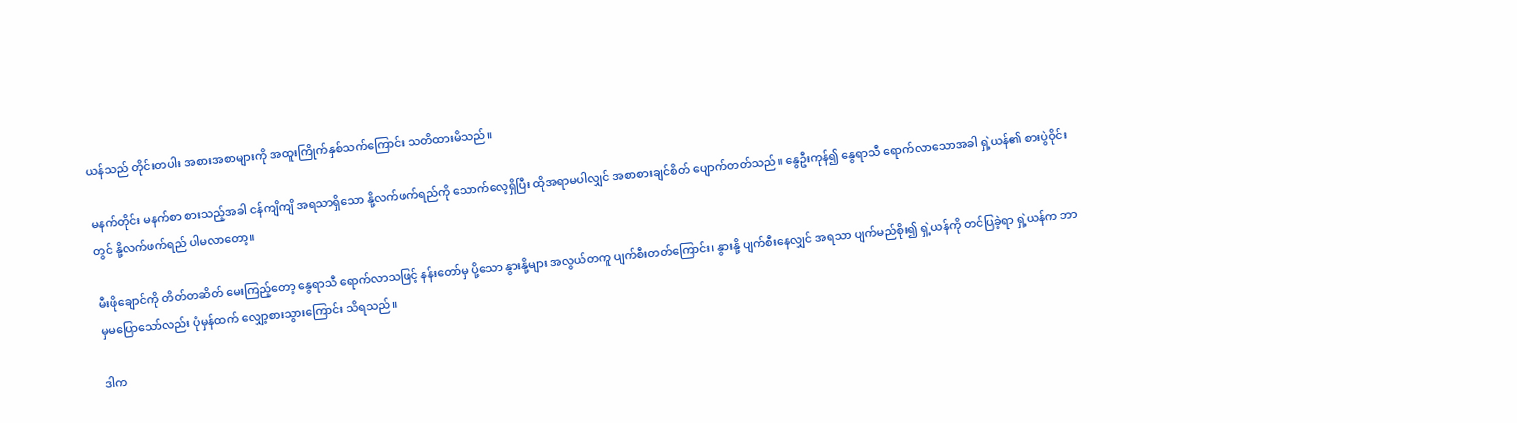ယန်သည် တိုင်းတပါး အစားအစာများကို အထူးကြိုက်နှစ်သက်ကြောင်း သတိထားမိသည်။

မနက်တိုင်း မနက်စာ စားသည့်အခါ ငန်ကျိကျိ အရသာရှိသော နို့လက်ဖက်ရည်ကို သောက်လေ့ရှိပြီး ထိုအရာမပါလျှင် အစာစားချင်စိတ် ပျောက်တတ်သည်။ နွေဦးကုန်၍ နွေရာသီ ရောက်လာသောအခါ ရှဲ့ယန်၏ စားပွဲဝိုင်းတွင် နို့လက်ဖက်ရည် ပါမလာတော့။

မီးဖိုချောင်ကို တိတ်တဆိတ် မေးကြည့်တော့ နွေရာသီ ရောက်လာသဖြင့် နန်းတော်မှ ပို့သော နွားနို့များ အလွယ်တကူ ပျက်စီးတတ်ကြောင်း၊ နွားနို့ ပျက်စီးနေလျှင် အရသာ ပျက်မည်စိုး၍ ရှဲ့ယန်ကို တင်ပြခဲ့ရာ ရှဲ့ယန်က ဘာမှမပြောသော်လည်း ပုံမှန်ထက် လျှော့စားသွားကြောင်း သိရသည်။

ဒါက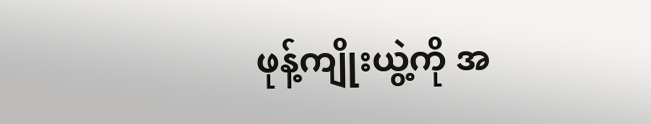ဖုန့်ကျိုးယွဲ့ကို အ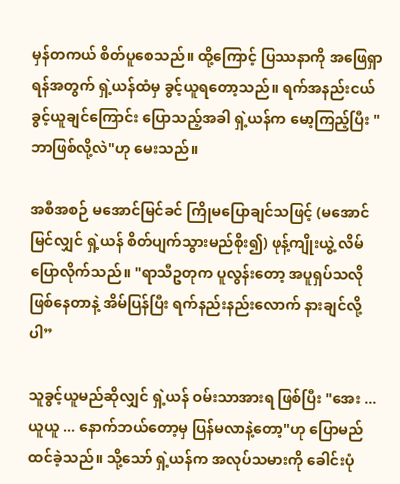မှန်တကယ် စိတ်ပူစေသည်။ ထို့ကြောင့် ပြဿနာကို အဖြေရှာရန်အတွက် ရှဲ့ယန်ထံမှ ခွင့်ယူရတော့သည်။ ရက်အနည်းငယ် ခွင့်ယူချင်ကြောင်း ပြောသည့်အခါ ရှဲ့ယန်က မော့ကြည့်ပြီး "ဘာဖြစ်လို့လဲ"ဟု မေးသည်။

အစီအစဉ် မအောင်မြင်ခင် ကြိုမပြောချင်သဖြင့် (မအောင်မြင်လျှင် ရှဲ့ယန် စိတ်ပျက်သွားမည်စိုး၍) ဖုန့်ကျိုးယွဲ့ လိမ်ပြောလိုက်သည်။ "ရာသီဥတုက ပူလွန်းတော့ အပူရှပ်သလို ဖြစ်နေတာနဲ့ အိမ်ပြန်ပြီး ရက်နည်းနည်းလောက် နားချင်လို့ပါ”

သူခွင့်ယူမည်ဆိုလျှင် ရှဲ့ယန် ဝမ်းသာအားရ ဖြစ်ပြီး "အေး ... ယူယူ ... နောက်ဘယ်တော့မှ ပြန်မလာနဲ့တော့"ဟု ပြောမည် ထင်ခဲ့သည်။ သို့သော် ရှဲ့ယန်က အလုပ်သမားကို ခေါင်းပုံ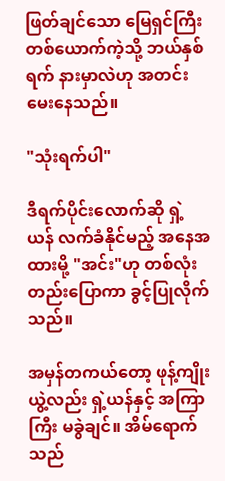ဖြတ်ချင်သော မြေရှင်ကြီးတစ်ယောက်ကဲ့သို့ ဘယ်နှစ်ရက် နားမှာလဲဟု အတင်းမေးနေသည်။

"သုံးရက်ပါ"

ဒီရက်ပိုင်းလောက်ဆို ရှဲ့ယန် လက်ခံနိုင်မည့် အနေအထားမို့ "အင်း"ဟု တစ်လုံးတည်းပြောကာ ခွင့်ပြုလိုက်သည်။

အမှန်တကယ်တော့ ဖုန့်ကျိုးယွဲ့လည်း ရှဲ့ယန်နှင့် အကြာကြီး မခွဲချင်။ အိမ်ရောက်သည်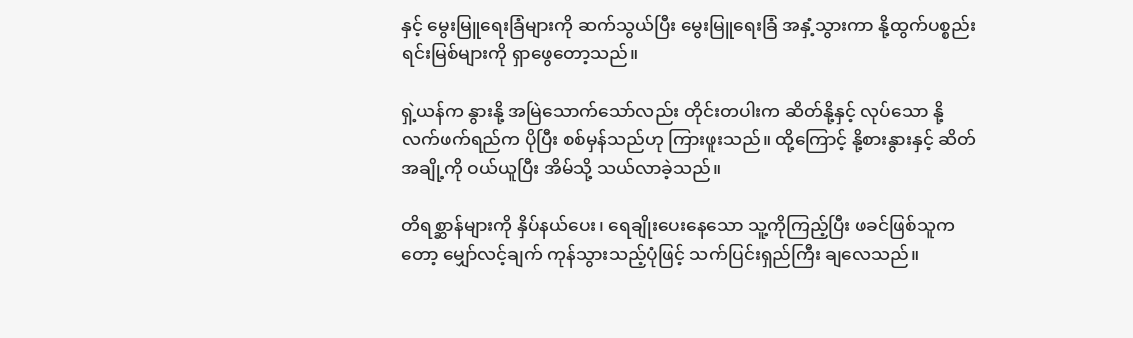နှင့် မွေးမြူရေးခြံများကို ဆက်သွယ်ပြီး မွေးမြူရေးခြံ အနှံ့သွားကာ နို့ထွက်ပစ္စည်း ရင်းမြစ်များကို ရှာဖွေတော့သည်။

ရှဲ့ယန်က နွားနို့ အမြဲသောက်သော်လည်း တိုင်းတပါးက ဆိတ်နို့နှင့် လုပ်သော နို့လက်ဖက်ရည်က ပိုပြီး စစ်မှန်သည်ဟု ကြားဖူးသည်။ ထို့ကြောင့် နို့စားနွားနှင့် ဆိတ်အချို့ကို ဝယ်ယူပြီး အိမ်သို့ သယ်လာခဲ့သည်။

တိရစ္ဆာန်များကို နှိပ်နယ်ပေး၊ ရေချိုးပေးနေသော သူ့ကိုကြည့်ပြီး ဖခင်ဖြစ်သူကတော့ မျှော်လင့်ချက် ကုန်သွားသည့်ပုံဖြင့် သက်ပြင်းရှည်ကြီး ချလေသည်။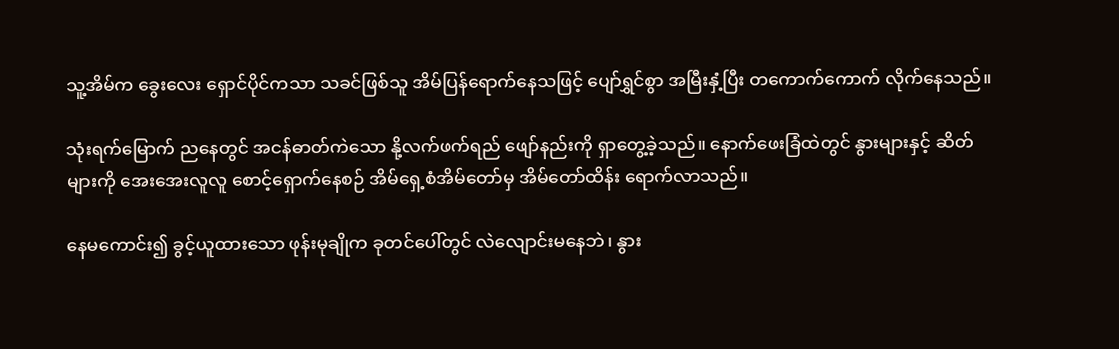သူ့အိမ်က ခွေးလေး ရှောင်ပိုင်ကသာ သခင်ဖြစ်သူ အိမ်ပြန်ရောက်နေသဖြင့် ပျော်ရွှင်စွာ အမြီးနှံ့ပြီး တကောက်ကောက် လိုက်နေသည်။

သုံးရက်မြောက် ညနေတွင် အငန်ဓာတ်ကဲသော နို့လက်ဖက်ရည် ဖျော်နည်းကို ရှာတွေ့ခဲ့သည်။ နောက်ဖေးခြံထဲတွင် နွားများနှင့် ဆိတ်များကို အေးအေးလူလူ စောင့်ရှောက်နေစဉ် အိမ်ရှေ့စံအိမ်တော်မှ အိမ်တော်ထိန်း ရောက်လာသည်။

နေမကောင်း၍ ခွင့်ယူထားသော ဖုန်းမုချိုက ခုတင်ပေါ်တွင် လဲလျောင်းမနေဘဲ၊ နွား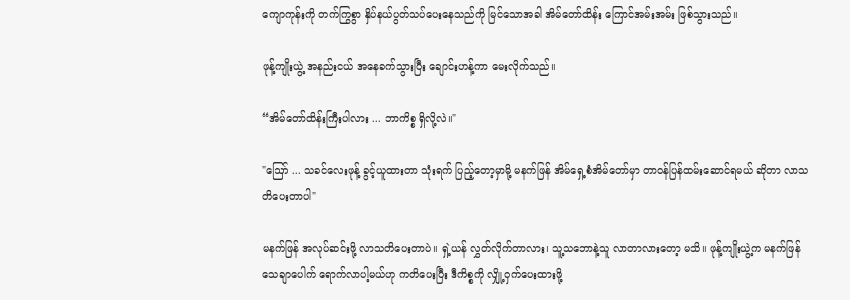ကျောကုန်းကို တက်ကြွစွာ နှိပ်နယ်ပွတ်သပ်ပေးနေသည်ကို မြင်သောအခါ အိမ်တော်ထိန်း ကြောင်အမ်းအမ်း ဖြစ်သွားသည်။

ဖုန့်ကျိုးယွဲ့ အနည်းငယ် အနေခက်သွားပြီး ချောင်းဟန့်ကာ မေးလိုက်သည်။

“အိမ်တော်ထိန်းကြီးပါလား ... ဘာကိစ္စ ရှိလို့လဲ။"

"ဪ ... သခင်လေးဖုန့် ခွင့်ယူထားတာ သုံးရက် ပြည့်တော့မှာမို့ မနက်ဖြန် အိမ်ရှေ့စံအိမ်တော်မှာ တာဝန်ပြန်ထမ်းဆောင်ရမယ် ဆိုတာ လာသတိပေးတာပါ"

မနက်ဖြန် အလုပ်ဆင်းဖို့ လာသတိပေးတာပဲ။ ရှဲ့ယန် လွှတ်လိုက်တာလား၊ သူ့သဘောနဲ့သူ လာတာလားတော့ မသိ။ ဖုန့်ကျိုးယွဲ့က မနက်ဖြန် သေချာပေါက် ရောက်လာပါ့မယ်ဟု ကတိပေးပြီး ဒီကိစ္စကို လျှို့ဝှက်ပေးထားဖို့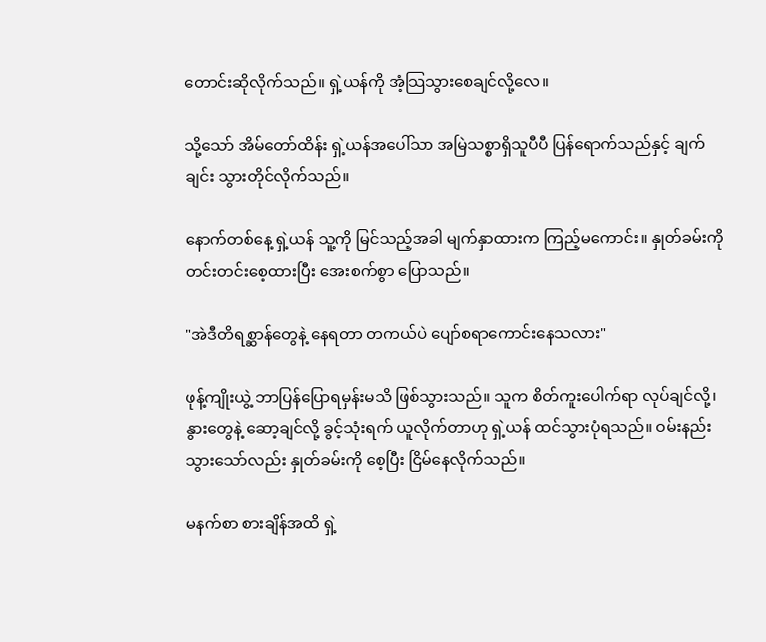တောင်းဆိုလိုက်သည်။ ရှဲ့ယန်ကို အံ့သြသွားစေချင်လို့လေ။

သို့သော် အိမ်တော်ထိန်း ရှဲ့ယန်အပေါ်သာ အမြဲသစ္စာရှိသူပီပီ ပြန်ရောက်သည်နှင့် ချက်ချင်း သွားတိုင်လိုက်သည်။

နောက်တစ်နေ့ ရှဲ့ယန် သူ့ကို မြင်သည့်အခါ မျက်နှာထားက ကြည့်မကောင်း။ နှုတ်ခမ်းကို တင်းတင်းစေ့ထားပြီး အေးစက်စွာ ပြောသည်။

"အဲဒီတိရစ္ဆာန်တွေနဲ့ နေရတာ တကယ်ပဲ ပျော်စရာကောင်းနေသလား"

ဖုန့်ကျိုးယွဲ့ ဘာပြန်ပြောရမှန်းမသိ ဖြစ်သွားသည်။ သူက စိတ်ကူးပေါက်ရာ လုပ်ချင်လို့၊ နွားတွေနဲ့ ဆော့ချင်လို့ ခွင့်သုံးရက် ယူလိုက်တာဟု ရှဲ့ယန် ထင်သွားပုံရသည်။ ဝမ်းနည်းသွားသော်လည်း နှုတ်ခမ်းကို စေ့ပြီး ငြိမ်နေလိုက်သည်။

မနက်စာ စားချိန်အထိ ရှဲ့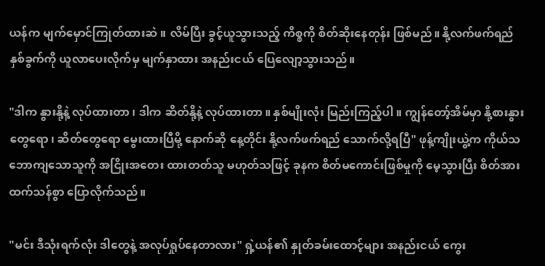ယန်က မျက်မှောင်ကြုတ်ထားဆဲ။ လိမ်ပြီး ခွင့်ယူသွားသည့် ကိစ္စကို စိတ်ဆိုးနေတုန်း ဖြစ်မည်။ နို့လက်ဖက်ရည် နှစ်ခွက်ကို ယူလာပေးလိုက်မှ မျက်နှာထား အနည်းငယ် ပြေလျော့သွားသည်။

"ဒါက နွားနို့နဲ့ လုပ်ထားတာ၊ ဒါက ဆိတ်နို့နဲ့ လုပ်ထားတာ။ နှစ်မျိုးလုံး မြည်းကြည့်ပါ။ ကျွန်တော့်အိမ်မှာ နို့စားနွားတွေရော၊ ဆိတ်တွေရော မွေးထားပြီမို့ နောက်ဆို နေ့တိုင်း နို့လက်ဖက်ရည် သောက်လို့ရပြီ" ဖုန့်ကျိုးယွဲ့က ကိုယ်သဘောကျသောသူကို အငြိုးအတေး ထားတတ်သူ မဟုတ်သဖြင့် ခုနက စိတ်မကောင်းဖြစ်မှုကို မေ့သွားပြီး စိတ်အားထက်သန်စွာ ပြောလိုက်သည်။

"မင်း ဒီသုံးရက်လုံး ဒါတွေနဲ့ အလုပ်ရှုပ်နေတာလား" ရှဲ့ယန်၏ နှုတ်ခမ်းထောင့်များ အနည်းငယ် ကွေး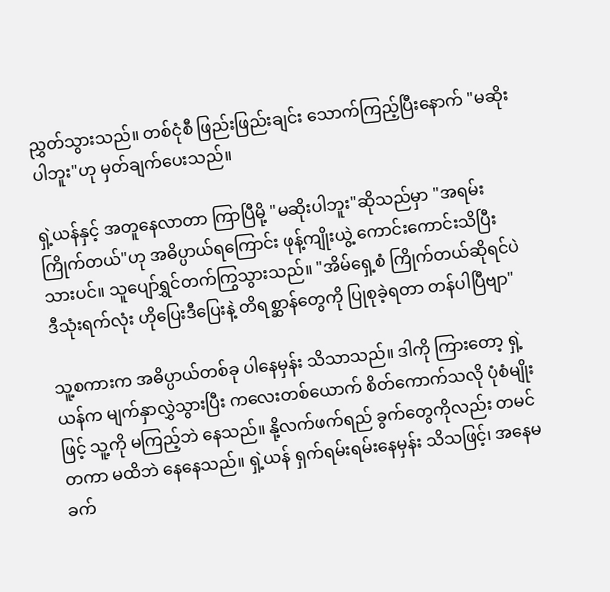ညွှတ်သွားသည်။ တစ်ငုံစီ ဖြည်းဖြည်းချင်း သောက်ကြည့်ပြီးနောက် "မဆိုးပါဘူး"ဟု မှတ်ချက်ပေးသည်။

ရှဲ့ယန်နှင့် အတူနေလာတာ ကြာပြီမို့ "မဆိုးပါဘူး"ဆိုသည်မှာ "အရမ်းကြိုက်တယ်"ဟု အဓိပ္ပာယ်ရကြောင်း ဖုန့်ကျိုးယွဲ့ ကောင်းကောင်းသိပြီးသားပင်။ သူပျော်ရွှင်တက်ကြွသွားသည်။ "အိမ်ရှေ့စံ ကြိုက်တယ်ဆိုရင်ပဲ ဒီသုံးရက်လုံး ဟိုပြေးဒီပြေးနဲ့ တိရစ္ဆာန်တွေကို ပြုစုခဲ့ရတာ တန်ပါပြီဗျာ"

သူ့စကားက အဓိပ္ပာယ်တစ်ခု ပါနေမှန်း သိသာသည်။ ဒါကို ကြားတော့ ရှဲ့ယန်က မျက်နှာလွှဲသွားပြီး ကလေးတစ်ယောက် စိတ်ကောက်သလို ပုံစံမျိုးဖြင့် သူ့ကို မကြည့်ဘဲ နေသည်။ နို့လက်ဖက်ရည် ခွက်တွေကိုလည်း တမင်တကာ မထိဘဲ နေနေသည်။ ရှဲ့ယန် ရှက်ရမ်းရမ်းနေမှန်း သိသဖြင့်၊ အနေမခက်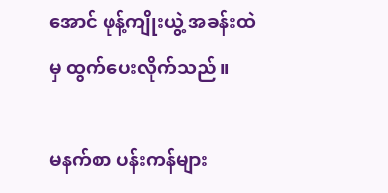အောင် ဖုန့်ကျိုးယွဲ့ အခန်းထဲမှ ထွက်ပေးလိုက်သည်။

မနက်စာ ပန်းကန်များ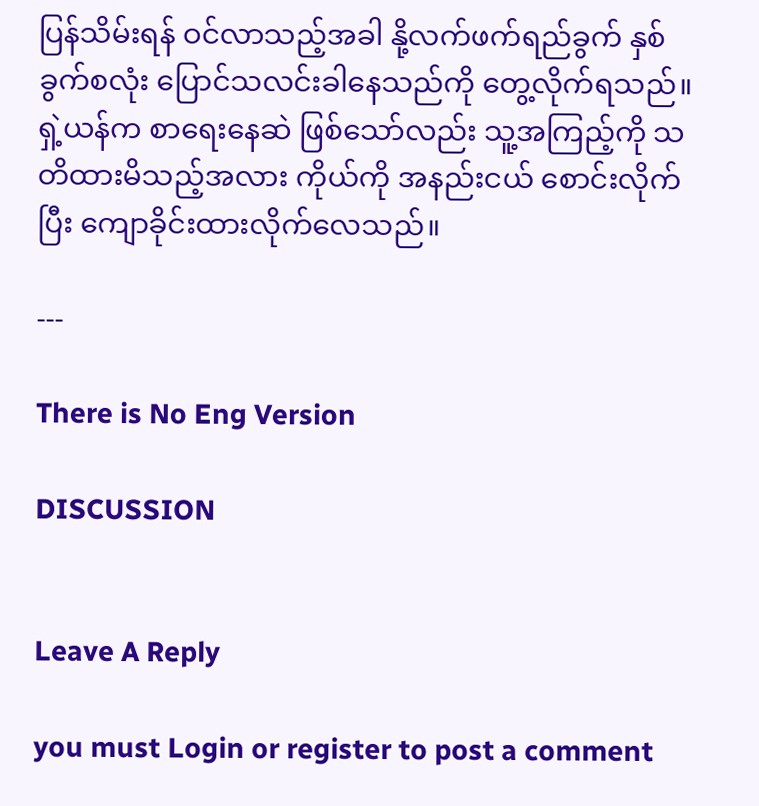ပြန်သိမ်းရန် ဝင်လာသည့်အခါ နို့လက်ဖက်ရည်ခွက် နှစ်ခွက်စလုံး ပြောင်သလင်းခါနေသည်ကို တွေ့လိုက်ရသည်။ ရှဲ့ယန်က စာရေးနေဆဲ ဖြစ်သော်လည်း သူ့အကြည့်ကို သတိထားမိသည့်အလား ကိုယ်ကို အနည်းငယ် စောင်းလိုက်ပြီး ကျောခိုင်းထားလိုက်လေသည်။

---

There is No Eng Version

DISCUSSION


Leave A Reply

you must Login or register to post a comment